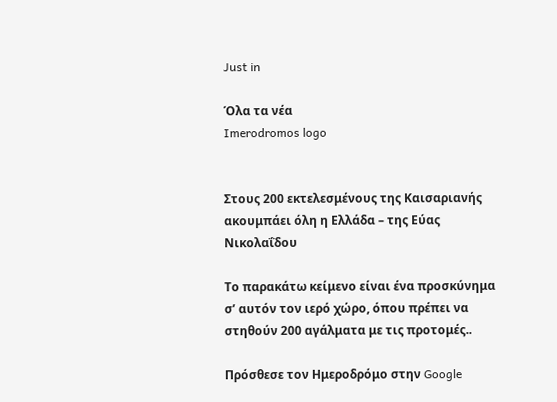Just in

Όλα τα νέα
Imerodromos logo


Στους 200 εκτελεσμένους της Καισαριανής ακουμπάει όλη η Ελλάδα – της Εύας Νικολαΐδου

Το παρακάτω κείμενο είναι ένα προσκύνημα σ’ αυτόν τον ιερό χώρο, όπου πρέπει να στηθούν 200 αγάλματα με τις προτομές..

Πρόσθεσε τον Ημεροδρόμο στην Google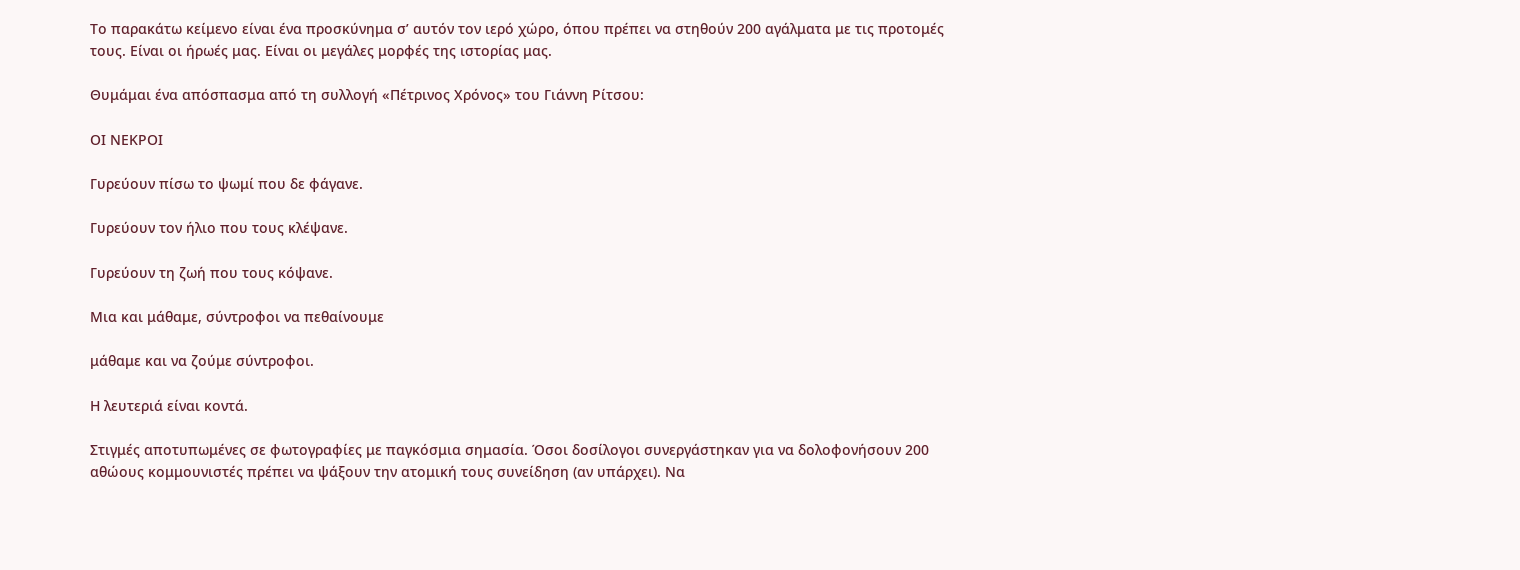Το παρακάτω κείμενο είναι ένα προσκύνημα σ’ αυτόν τον ιερό χώρο, όπου πρέπει να στηθούν 200 αγάλματα με τις προτομές τους. Είναι οι ήρωές μας. Είναι οι μεγάλες μορφές της ιστορίας μας.

Θυμάμαι ένα απόσπασμα από τη συλλογή «Πέτρινος Χρόνος» του Γιάννη Ρίτσου:

ΟΙ ΝΕΚΡΟΙ

Γυρεύουν πίσω το ψωμί που δε φάγανε.

Γυρεύουν τον ήλιο που τους κλέψανε.

Γυρεύουν τη ζωή που τους κόψανε.

Μια και μάθαμε, σύντροφοι να πεθαίνουμε

μάθαμε και να ζούμε σύντροφοι.

Η λευτεριά είναι κοντά.

Στιγμές αποτυπωμένες σε φωτογραφίες με παγκόσμια σημασία. Όσοι δοσίλογοι συνεργάστηκαν για να δολοφονήσουν 200 αθώους κομμουνιστές πρέπει να ψάξουν την ατομική τους συνείδηση (αν υπάρχει). Να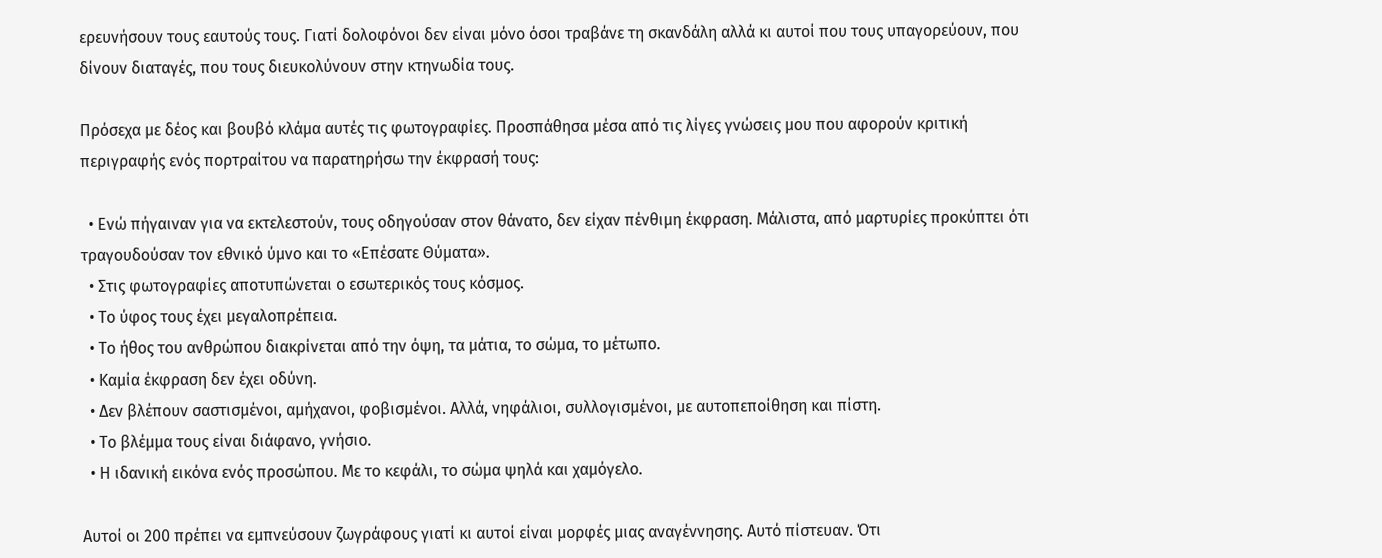ερευνήσουν τους εαυτούς τους. Γιατί δολοφόνοι δεν είναι μόνο όσοι τραβάνε τη σκανδάλη αλλά κι αυτοί που τους υπαγορεύουν, που δίνουν διαταγές, που τους διευκολύνουν στην κτηνωδία τους.

Πρόσεχα με δέος και βουβό κλάμα αυτές τις φωτογραφίες. Προσπάθησα μέσα από τις λίγες γνώσεις μου που αφορούν κριτική περιγραφής ενός πορτραίτου να παρατηρήσω την έκφρασή τους:

  • Ενώ πήγαιναν για να εκτελεστούν, τους οδηγούσαν στον θάνατο, δεν είχαν πένθιμη έκφραση. Μάλιστα, από μαρτυρίες προκύπτει ότι τραγουδούσαν τον εθνικό ύμνο και το «Επέσατε Θύματα».
  • Στις φωτογραφίες αποτυπώνεται ο εσωτερικός τους κόσμος.
  • Το ύφος τους έχει μεγαλοπρέπεια.
  • Το ήθος του ανθρώπου διακρίνεται από την όψη, τα μάτια, το σώμα, το μέτωπο.
  • Καμία έκφραση δεν έχει οδύνη.
  • Δεν βλέπουν σαστισμένοι, αμήχανοι, φοβισμένοι. Αλλά, νηφάλιοι, συλλογισμένοι, με αυτοπεποίθηση και πίστη.
  • Το βλέμμα τους είναι διάφανο, γνήσιο.
  • Η ιδανική εικόνα ενός προσώπου. Με το κεφάλι, το σώμα ψηλά και χαμόγελο.

Αυτοί οι 200 πρέπει να εμπνεύσουν ζωγράφους γιατί κι αυτοί είναι μορφές μιας αναγέννησης. Αυτό πίστευαν. Ότι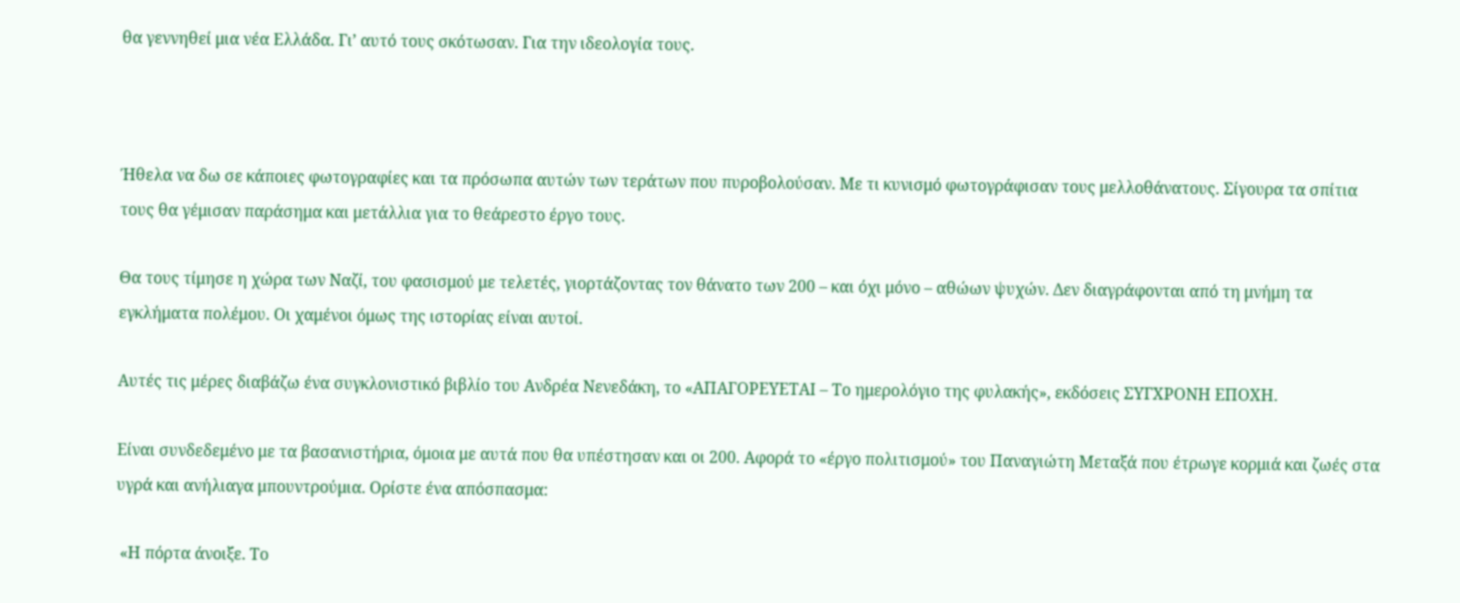θα γεννηθεί μια νέα Ελλάδα. Γι’ αυτό τους σκότωσαν. Για την ιδεολογία τους.



Ήθελα να δω σε κάποιες φωτογραφίες και τα πρόσωπα αυτών των τεράτων που πυροβολούσαν. Με τι κυνισμό φωτογράφισαν τους μελλοθάνατους. Σίγουρα τα σπίτια τους θα γέμισαν παράσημα και μετάλλια για το θεάρεστο έργο τους.

Θα τους τίμησε η χώρα των Ναζί, του φασισμού με τελετές, γιορτάζοντας τον θάνατο των 200 – και όχι μόνο – αθώων ψυχών. Δεν διαγράφονται από τη μνήμη τα εγκλήματα πολέμου. Οι χαμένοι όμως της ιστορίας είναι αυτοί.

Αυτές τις μέρες διαβάζω ένα συγκλονιστικό βιβλίο του Ανδρέα Νενεδάκη, το «ΑΠΑΓΟΡΕΥΕΤΑΙ – Το ημερολόγιο της φυλακής», εκδόσεις ΣΥΓΧΡΟΝΗ ΕΠΟΧΗ.

Είναι συνδεδεμένο με τα βασανιστήρια, όμοια με αυτά που θα υπέστησαν και οι 200. Αφορά το «έργο πολιτισμού» του Παναγιώτη Μεταξά που έτρωγε κορμιά και ζωές στα υγρά και ανήλιαγα μπουντρούμια. Ορίστε ένα απόσπασμα:

 «Η πόρτα άνοιξε. Το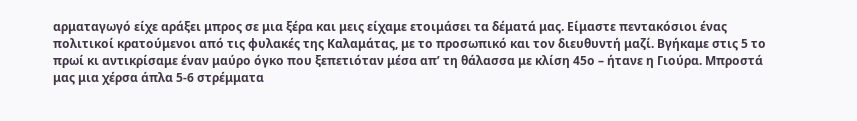αρματαγωγό είχε αράξει μπρος σε μια ξέρα και μεις είχαμε ετοιμάσει τα δέματά μας. Είμαστε πεντακόσιοι ένας πολιτικοί κρατούμενοι από τις φυλακές της Καλαμάτας, με το προσωπικό και τον διευθυντή μαζί. Βγήκαμε στις 5 το πρωί κι αντικρίσαμε έναν μαύρο όγκο που ξεπετιόταν μέσα απ’ τη θάλασσα με κλίση 45ο – ήτανε η Γιούρα. Μπροστά μας μια χέρσα άπλα 5-6 στρέμματα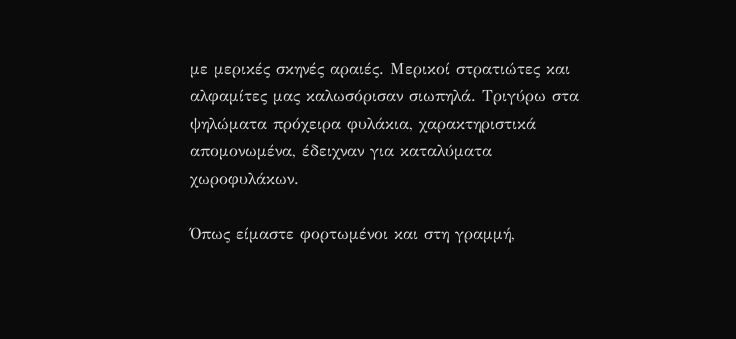με μερικές σκηνές αραιές. Μερικοί στρατιώτες και αλφαμίτες μας καλωσόρισαν σιωπηλά. Τριγύρω στα ψηλώματα πρόχειρα φυλάκια, χαρακτηριστικά απομονωμένα, έδειχναν για καταλύματα χωροφυλάκων.

Όπως είμαστε φορτωμένοι και στη γραμμή,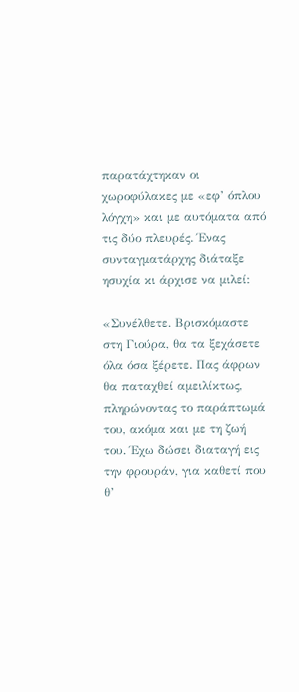παρατάχτηκαν οι χωροφύλακες με «εφ’ όπλου λόγχη» και με αυτόματα από τις δύο πλευρές. Ένας συνταγματάρχης διάταξε ησυχία κι άρχισε να μιλεί:

«Συνέλθετε. Βρισκόμαστε στη Γιούρα, θα τα ξεχάσετε όλα όσα ξέρετε. Πας άφρων θα παταχθεί αμειλίκτως, πληρώνοντας το παράπτωμά του, ακόμα και με τη ζωή του. Έχω δώσει διαταγή εις την φρουράν, για καθετί που θ’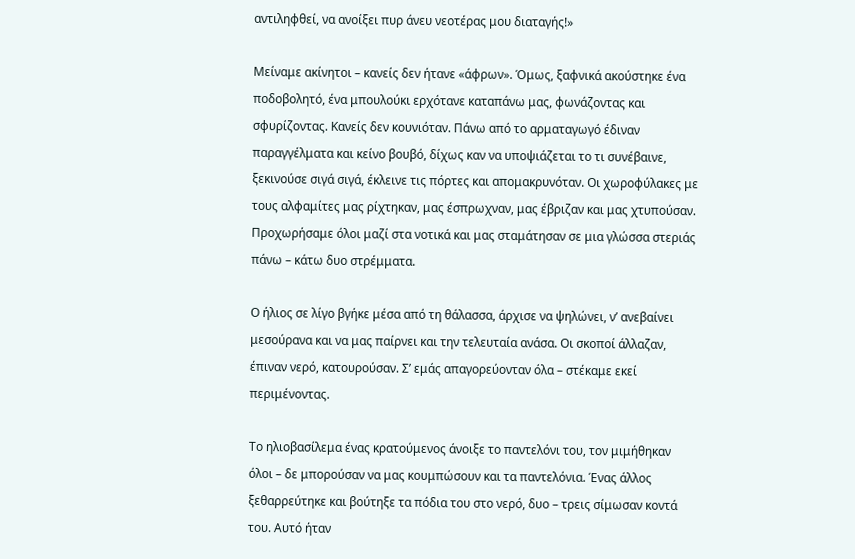αντιληφθεί, να ανοίξει πυρ άνευ νεοτέρας μου διαταγής!»

Μείναμε ακίνητοι – κανείς δεν ήτανε «άφρων». Όμως, ξαφνικά ακούστηκε ένα ποδοβολητό, ένα μπουλούκι ερχότανε καταπάνω μας, φωνάζοντας και σφυρίζοντας. Κανείς δεν κουνιόταν. Πάνω από το αρματαγωγό έδιναν παραγγέλματα και κείνο βουβό, δίχως καν να υποψιάζεται το τι συνέβαινε, ξεκινούσε σιγά σιγά, έκλεινε τις πόρτες και απομακρυνόταν. Οι χωροφύλακες με τους αλφαμίτες μας ρίχτηκαν, μας έσπρωχναν, μας έβριζαν και μας χτυπούσαν. Προχωρήσαμε όλοι μαζί στα νοτικά και μας σταμάτησαν σε μια γλώσσα στεριάς πάνω – κάτω δυο στρέμματα.

Ο ήλιος σε λίγο βγήκε μέσα από τη θάλασσα, άρχισε να ψηλώνει, ν’ ανεβαίνει μεσούρανα και να μας παίρνει και την τελευταία ανάσα. Οι σκοποί άλλαζαν, έπιναν νερό, κατουρούσαν. Σ’ εμάς απαγορεύονταν όλα – στέκαμε εκεί περιμένοντας.

Το ηλιοβασίλεμα ένας κρατούμενος άνοιξε το παντελόνι του, τον μιμήθηκαν όλοι – δε μπορούσαν να μας κουμπώσουν και τα παντελόνια. Ένας άλλος ξεθαρρεύτηκε και βούτηξε τα πόδια του στο νερό, δυο – τρεις σίμωσαν κοντά του. Αυτό ήταν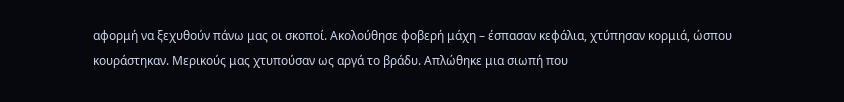αφορμή να ξεχυθούν πάνω μας οι σκοποί. Ακολούθησε φοβερή μάχη – έσπασαν κεφάλια, χτύπησαν κορμιά, ώσπου κουράστηκαν. Μερικούς μας χτυπούσαν ως αργά το βράδυ. Απλώθηκε μια σιωπή που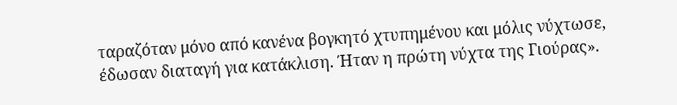ταραζόταν μόνο από κανένα βογκητό χτυπημένου και μόλις νύχτωσε, έδωσαν διαταγή για κατάκλιση. Ήταν η πρώτη νύχτα της Γιούρας».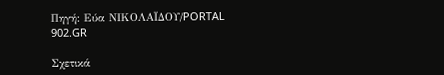Πηγή: Εύα ΝΙΚΟΛΑΪΔΟΥ/PORTAL 902.GR

Σχετικά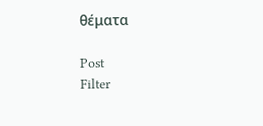θέματα

Post
Filter